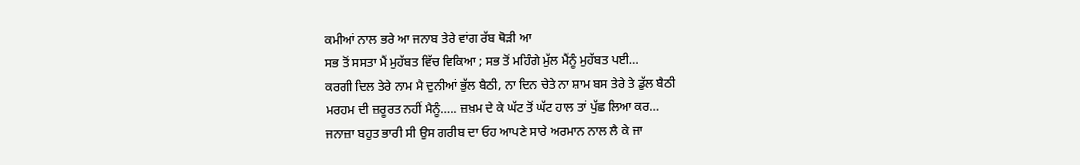ਕਮੀਆਂ ਨਾਲ ਭਰੇ ਆ ਜਨਾਬ ਤੇਰੇ ਵਾਂਗ ਰੱਬ ਥੋੜੀ ਆ
ਸਭ ਤੋਂ ਸਸਤਾ ਮੈਂ ਮੁਹੱਬਤ ਵਿੱਚ ਵਿਕਿਆ ; ਸਭ ਤੋਂ ਮਹਿੰਗੇ ਮੁੱਲ ਮੈਂਨੂੰ ਮੁਹੱਬਤ ਪਈ…
ਕਰਗੀ ਦਿਲ ਤੇਰੇ ਨਾਮ ਮੈ ਦੁਨੀਆਂ ਭੁੱਲ ਬੈਠੀ, ਨਾ ਦਿਨ ਚੇਤੇ ਨਾ ਸ਼ਾਮ ਬਸ ਤੇਰੇ ਤੇ ਡੁੱਲ ਬੈਠੀ
ਮਰਹਮ ਦੀ ਜ਼ਰੂਰਤ ਨਹੀਂ ਮੈਨੂੰ….. ਜ਼ਖ਼ਮ ਦੇ ਕੇ ਘੱਟ ਤੋਂ ਘੱਟ ਹਾਲ ਤਾਂ ਪੁੱਛ ਲਿਆ ਕਰ…
ਜਨਾਜ਼ਾ ਬਹੁਤ ਭਾਰੀ ਸੀ ਉਸ ਗਰੀਬ ਦਾ ਓਹ ਆਪਣੇ ਸਾਰੇ ਅਰਮਾਨ ਨਾਲ ਲੈ ਕੇ ਜਾ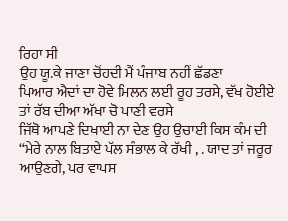ਰਿਹਾ ਸੀ
ਉਹ ਯੂ.ਕੇ ਜਾਣਾ ਚੋਂਹਦੀ ਮੈਂ ਪੰਜਾਬ ਨਹੀਂ ਛੱਡਣਾ
ਪਿਆਰ ਐਦਾਂ ਦਾ ਹੋਵੇ ਮਿਲਨ ਲਈ ਰੂਹ ਤਰਸੇ, ਵੱਖ ਹੋਈਏ ਤਾਂ ਰੱਬ ਦੀਆ ਅੱਖਾ ਚੋ ਪਾਣੀ ਵਰਸੇ
ਜਿੱਥੋ ਆਪਣੇ ਦਿਖਾਈ ਨਾ ਦੇਣ ਉਹ ਉਚਾਈ ਕਿਸ ਕੰਮ ਦੀ
“ਮੇਰੇ ਨਾਲ ਬਿਤਾਏ ਪੱਲ ਸੰਭਾਲ ਕੇ ਰੱਖੀ , . ਯਾਦ ਤਾਂ ਜਰੂਰ ਆਉਣਗੇ, ਪਰ ਵਾਪਸ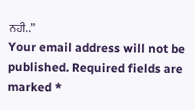ਨਹੀ..”
Your email address will not be published. Required fields are marked *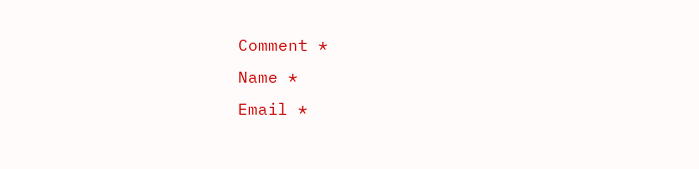Comment *
Name *
Email *